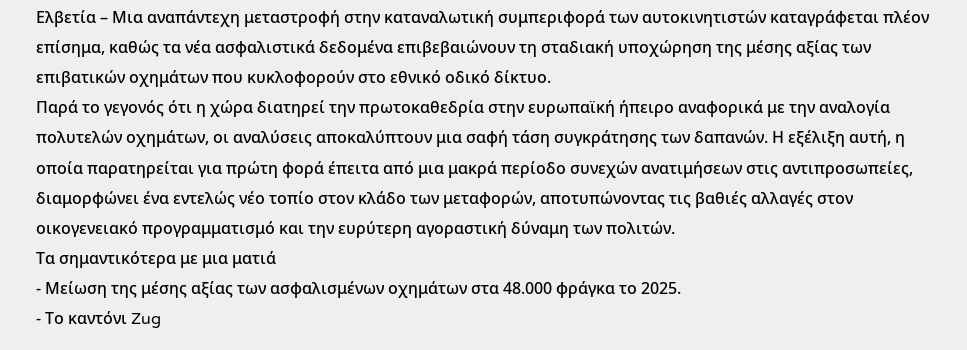Ελβετία – Μια αναπάντεχη μεταστροφή στην καταναλωτική συμπεριφορά των αυτοκινητιστών καταγράφεται πλέον επίσημα, καθώς τα νέα ασφαλιστικά δεδομένα επιβεβαιώνουν τη σταδιακή υποχώρηση της μέσης αξίας των επιβατικών οχημάτων που κυκλοφορούν στο εθνικό οδικό δίκτυο.
Παρά το γεγονός ότι η χώρα διατηρεί την πρωτοκαθεδρία στην ευρωπαϊκή ήπειρο αναφορικά με την αναλογία πολυτελών οχημάτων, οι αναλύσεις αποκαλύπτουν μια σαφή τάση συγκράτησης των δαπανών. Η εξέλιξη αυτή, η οποία παρατηρείται για πρώτη φορά έπειτα από μια μακρά περίοδο συνεχών ανατιμήσεων στις αντιπροσωπείες, διαμορφώνει ένα εντελώς νέο τοπίο στον κλάδο των μεταφορών, αποτυπώνοντας τις βαθιές αλλαγές στον οικογενειακό προγραμματισμό και την ευρύτερη αγοραστική δύναμη των πολιτών.
Τα σημαντικότερα με μια ματιά
- Μείωση της μέσης αξίας των ασφαλισμένων οχημάτων στα 48.000 φράγκα το 2025.
- Το καντόνι Zug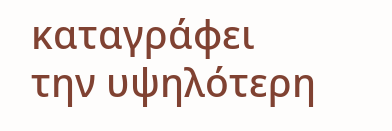καταγράφει την υψηλότερη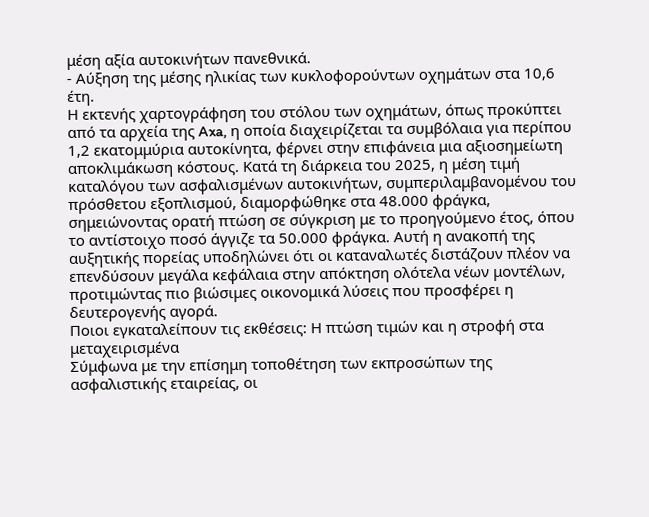μέση αξία αυτοκινήτων πανεθνικά.
- Αύξηση της μέσης ηλικίας των κυκλοφορούντων οχημάτων στα 10,6 έτη.
Η εκτενής χαρτογράφηση του στόλου των οχημάτων, όπως προκύπτει από τα αρχεία της Axa, η οποία διαχειρίζεται τα συμβόλαια για περίπου 1,2 εκατομμύρια αυτοκίνητα, φέρνει στην επιφάνεια μια αξιοσημείωτη αποκλιμάκωση κόστους. Κατά τη διάρκεια του 2025, η μέση τιμή καταλόγου των ασφαλισμένων αυτοκινήτων, συμπεριλαμβανομένου του πρόσθετου εξοπλισμού, διαμορφώθηκε στα 48.000 φράγκα, σημειώνοντας ορατή πτώση σε σύγκριση με το προηγούμενο έτος, όπου το αντίστοιχο ποσό άγγιζε τα 50.000 φράγκα. Αυτή η ανακοπή της αυξητικής πορείας υποδηλώνει ότι οι καταναλωτές διστάζουν πλέον να επενδύσουν μεγάλα κεφάλαια στην απόκτηση ολότελα νέων μοντέλων, προτιμώντας πιο βιώσιμες οικονομικά λύσεις που προσφέρει η δευτερογενής αγορά.
Ποιοι εγκαταλείπουν τις εκθέσεις: Η πτώση τιμών και η στροφή στα μεταχειρισμένα
Σύμφωνα με την επίσημη τοποθέτηση των εκπροσώπων της ασφαλιστικής εταιρείας, οι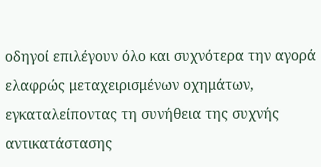οδηγοί επιλέγουν όλο και συχνότερα την αγορά ελαφρώς μεταχειρισμένων οχημάτων, εγκαταλείποντας τη συνήθεια της συχνής αντικατάστασης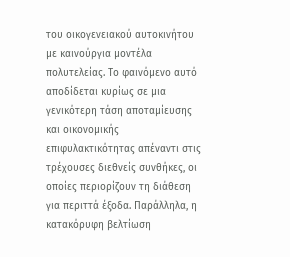του οικογενειακού αυτοκινήτου με καινούργια μοντέλα πολυτελείας. Το φαινόμενο αυτό αποδίδεται κυρίως σε μια γενικότερη τάση αποταμίευσης και οικονομικής επιφυλακτικότητας απέναντι στις τρέχουσες διεθνείς συνθήκες, οι οποίες περιορίζουν τη διάθεση για περιττά έξοδα. Παράλληλα, η κατακόρυφη βελτίωση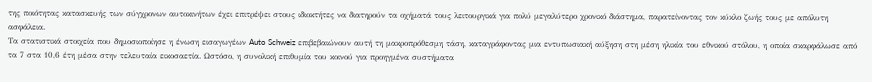της ποιότητας κατασκευής των σύγχρονων αυτοκινήτων έχει επιτρέψει στους ιδιοκτήτες να διατηρούν τα οχήματά τους λειτουργικά για πολύ μεγαλύτερο χρονικό διάστημα, παρατείνοντας τον κύκλο ζωής τους με απόλυτη ασφάλεια.
Τα στατιστικά στοιχεία που δημοσιοποίησε η ένωση εισαγωγέων Auto Schweiz επιβεβαιώνουν αυτή τη μακροπρόθεσμη τάση, καταγράφοντας μια εντυπωσιακή αύξηση στη μέση ηλικία του εθνικού στόλου, η οποία σκαρφάλωσε από τα 7 στα 10,6 έτη μέσα στην τελευταία εικοσαετία. Ωστόσο, η συνολική επιθυμία του κοινού για προηγμένα συστήματα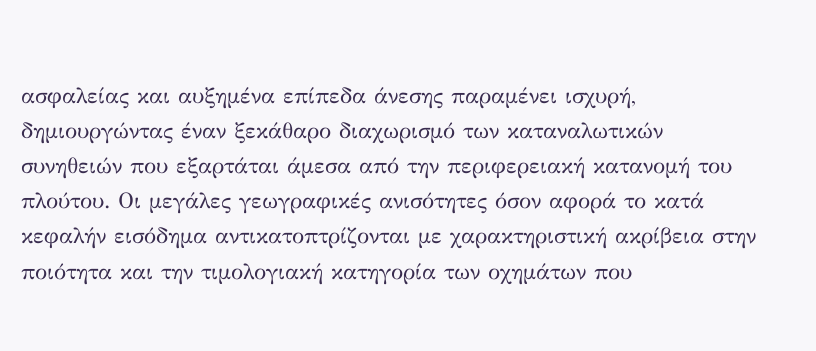ασφαλείας και αυξημένα επίπεδα άνεσης παραμένει ισχυρή, δημιουργώντας έναν ξεκάθαρο διαχωρισμό των καταναλωτικών συνηθειών που εξαρτάται άμεσα από την περιφερειακή κατανομή του πλούτου. Οι μεγάλες γεωγραφικές ανισότητες όσον αφορά το κατά κεφαλήν εισόδημα αντικατοπτρίζονται με χαρακτηριστική ακρίβεια στην ποιότητα και την τιμολογιακή κατηγορία των οχημάτων που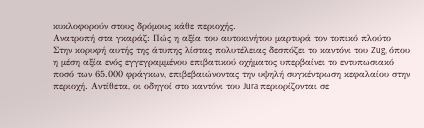κυκλοφορούν στους δρόμους κάθε περιοχής.
Ανατροπή στα γκαράζ: Πώς η αξία του αυτοκινήτου μαρτυρά τον τοπικό πλούτο
Στην κορυφή αυτής της άτυπης λίστας πολυτέλειας δεσπόζει το καντόνι του Zug, όπου η μέση αξία ενός εγγεγραμμένου επιβατικού οχήματος υπερβαίνει το εντυπωσιακό ποσό των 65.000 φράγκων, επιβεβαιώνοντας την υψηλή συγκέντρωση κεφαλαίου στην περιοχή. Αντίθετα, οι οδηγοί στο καντόνι του Jura περιορίζονται σε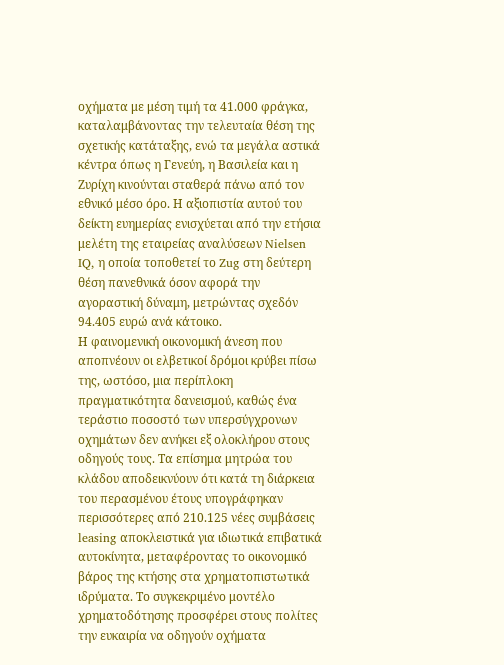οχήματα με μέση τιμή τα 41.000 φράγκα, καταλαμβάνοντας την τελευταία θέση της σχετικής κατάταξης, ενώ τα μεγάλα αστικά κέντρα όπως η Γενεύη, η Βασιλεία και η Ζυρίχη κινούνται σταθερά πάνω από τον εθνικό μέσο όρο. Η αξιοπιστία αυτού του δείκτη ευημερίας ενισχύεται από την ετήσια μελέτη της εταιρείας αναλύσεων Nielsen IQ, η οποία τοποθετεί το Zug στη δεύτερη θέση πανεθνικά όσον αφορά την αγοραστική δύναμη, μετρώντας σχεδόν 94.405 ευρώ ανά κάτοικο.
Η φαινομενική οικονομική άνεση που αποπνέουν οι ελβετικοί δρόμοι κρύβει πίσω της, ωστόσο, μια περίπλοκη πραγματικότητα δανεισμού, καθώς ένα τεράστιο ποσοστό των υπερσύγχρονων οχημάτων δεν ανήκει εξ ολοκλήρου στους οδηγούς τους. Τα επίσημα μητρώα του κλάδου αποδεικνύουν ότι κατά τη διάρκεια του περασμένου έτους υπογράφηκαν περισσότερες από 210.125 νέες συμβάσεις leasing αποκλειστικά για ιδιωτικά επιβατικά αυτοκίνητα, μεταφέροντας το οικονομικό βάρος της κτήσης στα χρηματοπιστωτικά ιδρύματα. Το συγκεκριμένο μοντέλο χρηματοδότησης προσφέρει στους πολίτες την ευκαιρία να οδηγούν οχήματα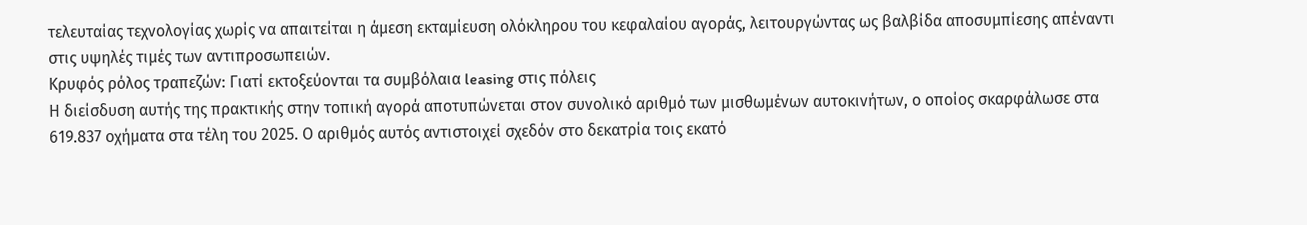τελευταίας τεχνολογίας χωρίς να απαιτείται η άμεση εκταμίευση ολόκληρου του κεφαλαίου αγοράς, λειτουργώντας ως βαλβίδα αποσυμπίεσης απέναντι στις υψηλές τιμές των αντιπροσωπειών.
Κρυφός ρόλος τραπεζών: Γιατί εκτοξεύονται τα συμβόλαια leasing στις πόλεις
Η διείσδυση αυτής της πρακτικής στην τοπική αγορά αποτυπώνεται στον συνολικό αριθμό των μισθωμένων αυτοκινήτων, ο οποίος σκαρφάλωσε στα 619.837 οχήματα στα τέλη του 2025. Ο αριθμός αυτός αντιστοιχεί σχεδόν στο δεκατρία τοις εκατό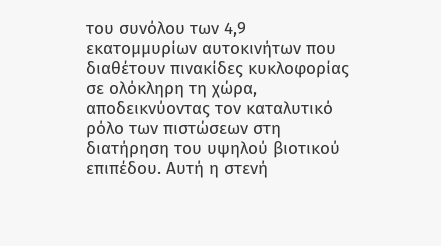του συνόλου των 4,9 εκατομμυρίων αυτοκινήτων που διαθέτουν πινακίδες κυκλοφορίας σε ολόκληρη τη χώρα, αποδεικνύοντας τον καταλυτικό ρόλο των πιστώσεων στη διατήρηση του υψηλού βιοτικού επιπέδου. Αυτή η στενή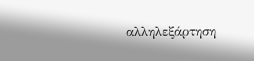αλληλεξάρτηση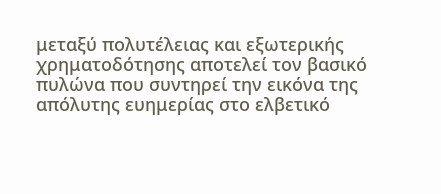μεταξύ πολυτέλειας και εξωτερικής χρηματοδότησης αποτελεί τον βασικό πυλώνα που συντηρεί την εικόνα της απόλυτης ευημερίας στο ελβετικό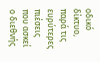οδικό δίκτυο, παρά τις ευρύτερες πιέσεις που ασκεί ο διεθνής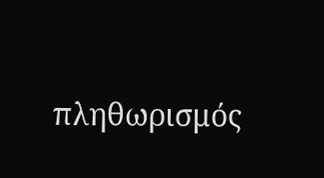πληθωρισμός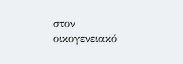στον οικογενειακό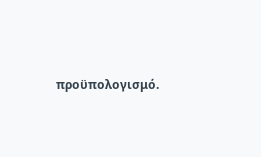προϋπολογισμό.